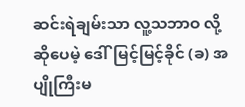ဆင်းရဲချမ်းသာ လူ့သဘာဝ လို့ဆိုပေမဲ့ ဒေါ်မြင့်မြင့်ခိုင် (ခ) အပျိုကြီးမ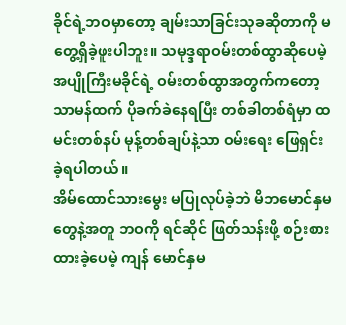ခိုင်ရဲ့ဘဝမှာတော့ ချမ်းသာခြင်းသုခဆိုတာကို မတွေ့ရှိခဲ့ဖူးပါဘူး။ သမုဒ္ဒရာဝမ်းတစ်ထွာဆိုပေမဲ့ အပျိုကြီးမခိုင်ရဲ့ ဝမ်းတစ်ထွာအတွက်ကတော့ သာမန်ထက် ပိုခက်ခဲနေရပြီး တစ်ခါတစ်ရံမှာ ထမင်းတစ်နပ် မုန့်တစ်ချပ်နဲ့သာ ဝမ်းရေး ဖြေရှင်းခဲ့ရပါတယ်။
အိမ်ထောင်သားမွေး မပြုလုပ်ခဲ့ဘဲ မိဘမောင်နှမတွေနဲ့အတူ ဘဝကို ရင်ဆိုင် ဖြတ်သန်းဖို့ စဉ်းစားထားခဲ့ပေမဲ့ ကျန် မောင်နှမ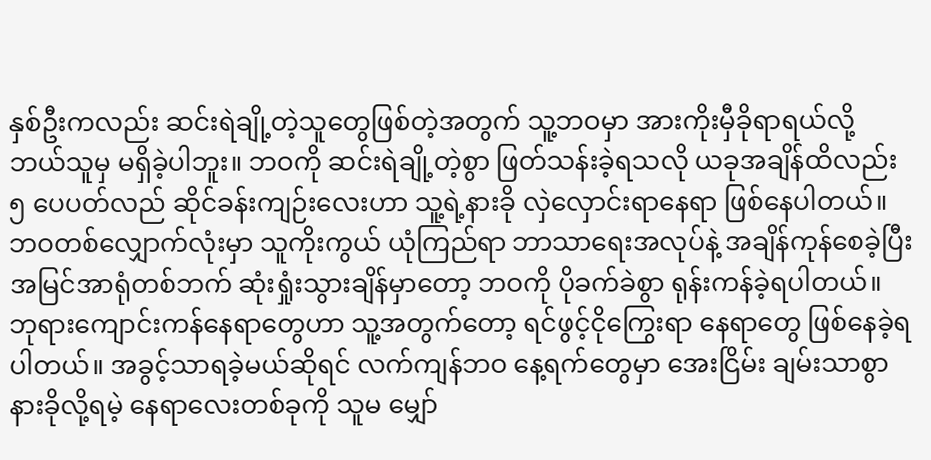နှစ်ဦးကလည်း ဆင်းရဲချို့တဲ့သူတွေဖြစ်တဲ့အတွက် သူ့ဘဝမှာ အားကိုးမှီခိုရာရယ်လို့ ဘယ်သူမှ မရှိခဲ့ပါဘူး။ ဘဝကို ဆင်းရဲချို့တဲ့စွာ ဖြတ်သန်းခဲ့ရသလို ယခုအချိန်ထိလည်း ၅ ပေပတ်လည် ဆိုင်ခန်းကျဉ်းလေးဟာ သူ့ရဲ့နားခို လှဲလှောင်းရာနေရာ ဖြစ်နေပါတယ်။
ဘဝတစ်လျှောက်လုံးမှာ သူကိုးကွယ် ယုံကြည်ရာ ဘာသာရေးအလုပ်နဲ့ အချိန်ကုန်စေခဲ့ပြီး အမြင်အာရုံတစ်ဘက် ဆုံးရှုံးသွားချိန်မှာတော့ ဘဝကို ပိုခက်ခဲစွာ ရုန်းကန်ခဲ့ရပါတယ်။ ဘုရားကျောင်းကန်နေရာတွေဟာ သူ့အတွက်တော့ ရင်ဖွင့်ငိုကြွေးရာ နေရာတွေ ဖြစ်နေခဲ့ရပါတယ်။ အခွင့်သာရခဲ့မယ်ဆိုရင် လက်ကျန်ဘဝ နေ့ရက်တွေမှာ အေးငြိမ်း ချမ်းသာစွာ နားခိုလို့ရမဲ့ နေရာလေးတစ်ခုကို သူမ မျှော်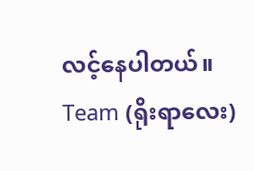လင့်နေပါတယ်။
Team (ရိုးရာလေး)